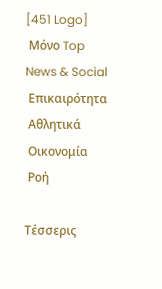[451 Logo]
 Μόνο Top News & Social
 Επικαιρότητα
 Αθλητικά
 Οικονομία
 Ροή

Τέσσερις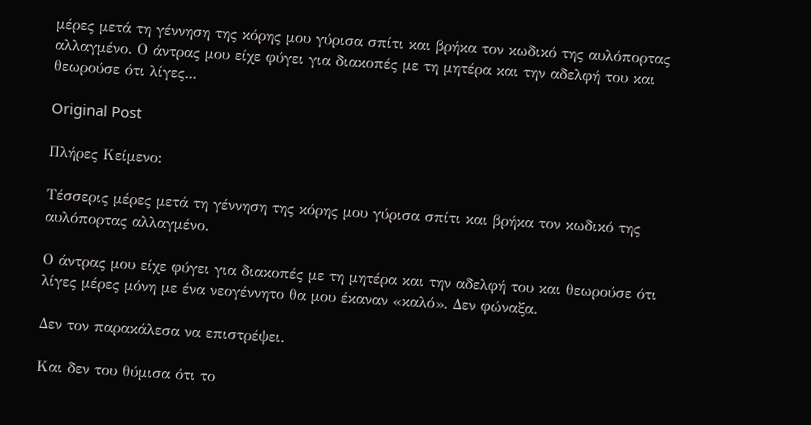μέρες μετά τη γέννηση της κόρης μου γύρισα σπίτι και βρήκα τον κωδικό της αυλόπορτας αλλαγμένο. Ο άντρας μου είχε φύγει για διακοπές με τη μητέρα και την αδελφή του και θεωρούσε ότι λίγες...

Original Post

Πλήρες Κείμενο:

Τέσσερις μέρες μετά τη γέννηση της κόρης μου γύρισα σπίτι και βρήκα τον κωδικό της αυλόπορτας αλλαγμένο.

Ο άντρας μου είχε φύγει για διακοπές με τη μητέρα και την αδελφή του και θεωρούσε ότι λίγες μέρες μόνη με ένα νεογέννητο θα μου έκαναν «καλό». Δεν φώναξα.

Δεν τον παρακάλεσα να επιστρέψει.

Και δεν του θύμισα ότι το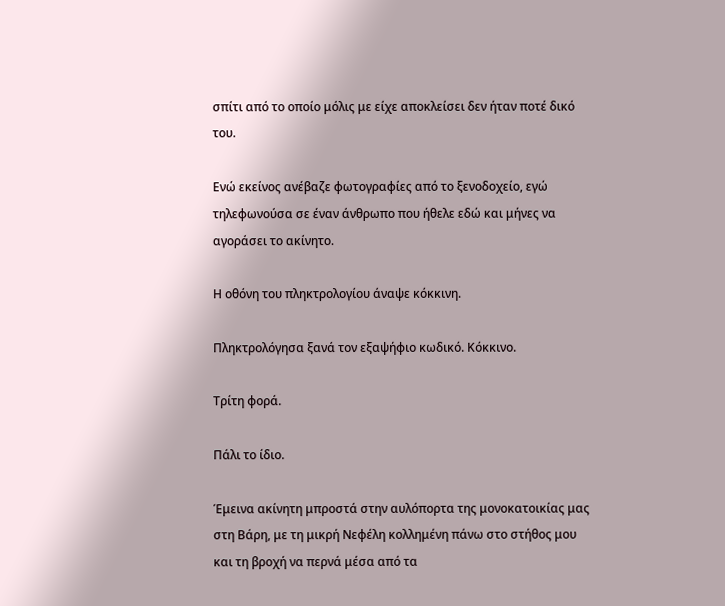σπίτι από το οποίο μόλις με είχε αποκλείσει δεν ήταν ποτέ δικό του.

Ενώ εκείνος ανέβαζε φωτογραφίες από το ξενοδοχείο, εγώ τηλεφωνούσα σε έναν άνθρωπο που ήθελε εδώ και μήνες να αγοράσει το ακίνητο.

Η οθόνη του πληκτρολογίου άναψε κόκκινη.

Πληκτρολόγησα ξανά τον εξαψήφιο κωδικό. Κόκκινο.

Τρίτη φορά.

Πάλι το ίδιο.

Έμεινα ακίνητη μπροστά στην αυλόπορτα της μονοκατοικίας μας στη Βάρη, με τη μικρή Νεφέλη κολλημένη πάνω στο στήθος μου και τη βροχή να περνά μέσα από τα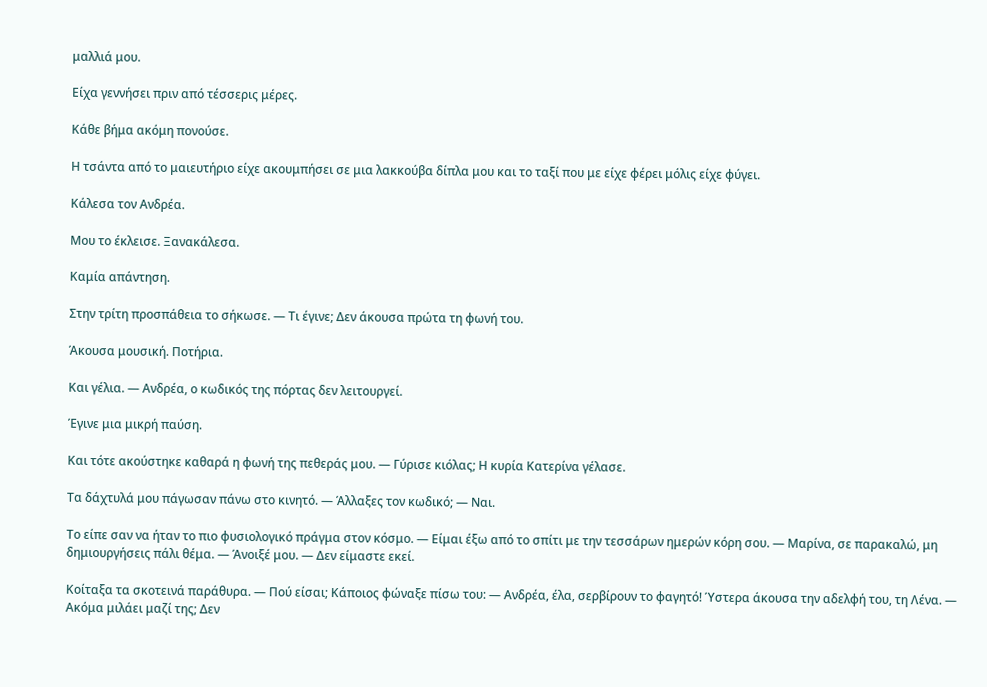μαλλιά μου.

Είχα γεννήσει πριν από τέσσερις μέρες.

Κάθε βήμα ακόμη πονούσε.

Η τσάντα από το μαιευτήριο είχε ακουμπήσει σε μια λακκούβα δίπλα μου και το ταξί που με είχε φέρει μόλις είχε φύγει.

Κάλεσα τον Ανδρέα.

Μου το έκλεισε. Ξανακάλεσα.

Καμία απάντηση.

Στην τρίτη προσπάθεια το σήκωσε. — Τι έγινε; Δεν άκουσα πρώτα τη φωνή του.

Άκουσα μουσική. Ποτήρια.

Και γέλια. — Ανδρέα, ο κωδικός της πόρτας δεν λειτουργεί.

Έγινε μια μικρή παύση.

Και τότε ακούστηκε καθαρά η φωνή της πεθεράς μου. — Γύρισε κιόλας; Η κυρία Κατερίνα γέλασε.

Τα δάχτυλά μου πάγωσαν πάνω στο κινητό. — Άλλαξες τον κωδικό; — Ναι.

Το είπε σαν να ήταν το πιο φυσιολογικό πράγμα στον κόσμο. — Είμαι έξω από το σπίτι με την τεσσάρων ημερών κόρη σου. — Μαρίνα, σε παρακαλώ, μη δημιουργήσεις πάλι θέμα. — Άνοιξέ μου. — Δεν είμαστε εκεί.

Κοίταξα τα σκοτεινά παράθυρα. — Πού είσαι; Κάποιος φώναξε πίσω του: — Ανδρέα, έλα, σερβίρουν το φαγητό! Ύστερα άκουσα την αδελφή του, τη Λένα. — Ακόμα μιλάει μαζί της; Δεν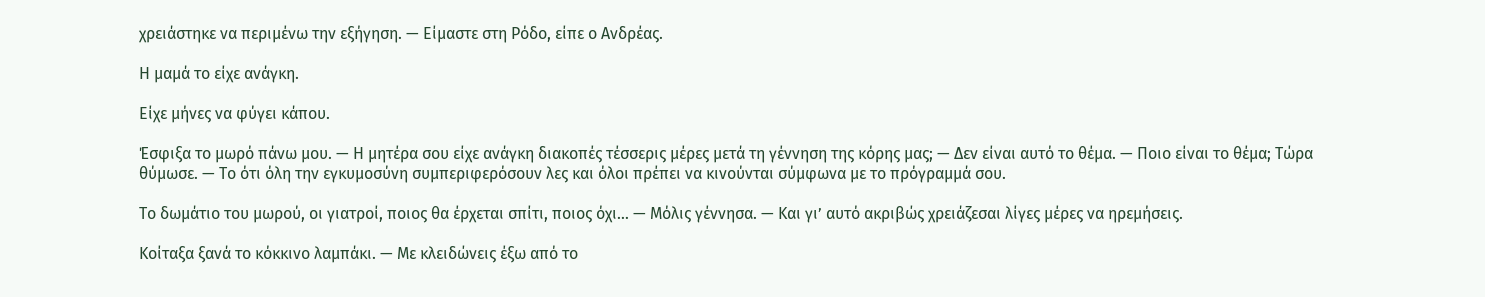χρειάστηκε να περιμένω την εξήγηση. — Είμαστε στη Ρόδο, είπε ο Ανδρέας.

Η μαμά το είχε ανάγκη.

Είχε μήνες να φύγει κάπου.

Έσφιξα το μωρό πάνω μου. — Η μητέρα σου είχε ανάγκη διακοπές τέσσερις μέρες μετά τη γέννηση της κόρης μας; — Δεν είναι αυτό το θέμα. — Ποιο είναι το θέμα; Τώρα θύμωσε. — Το ότι όλη την εγκυμοσύνη συμπεριφερόσουν λες και όλοι πρέπει να κινούνται σύμφωνα με το πρόγραμμά σου.

Το δωμάτιο του μωρού, οι γιατροί, ποιος θα έρχεται σπίτι, ποιος όχι… — Μόλις γέννησα. — Και γι’ αυτό ακριβώς χρειάζεσαι λίγες μέρες να ηρεμήσεις.

Κοίταξα ξανά το κόκκινο λαμπάκι. — Με κλειδώνεις έξω από το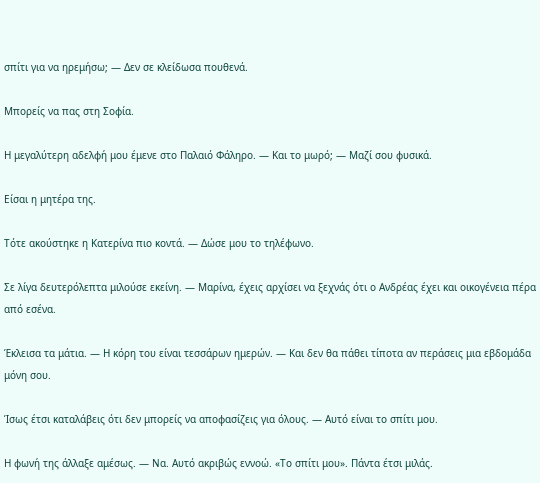σπίτι για να ηρεμήσω; — Δεν σε κλείδωσα πουθενά.

Μπορείς να πας στη Σοφία.

Η μεγαλύτερη αδελφή μου έμενε στο Παλαιό Φάληρο. — Και το μωρό; — Μαζί σου φυσικά.

Είσαι η μητέρα της.

Τότε ακούστηκε η Κατερίνα πιο κοντά. — Δώσε μου το τηλέφωνο.

Σε λίγα δευτερόλεπτα μιλούσε εκείνη. — Μαρίνα, έχεις αρχίσει να ξεχνάς ότι ο Ανδρέας έχει και οικογένεια πέρα από εσένα.

Έκλεισα τα μάτια. — Η κόρη του είναι τεσσάρων ημερών. — Και δεν θα πάθει τίποτα αν περάσεις μια εβδομάδα μόνη σου.

Ίσως έτσι καταλάβεις ότι δεν μπορείς να αποφασίζεις για όλους. — Αυτό είναι το σπίτι μου.

Η φωνή της άλλαξε αμέσως. — Να. Αυτό ακριβώς εννοώ. «Το σπίτι μου». Πάντα έτσι μιλάς.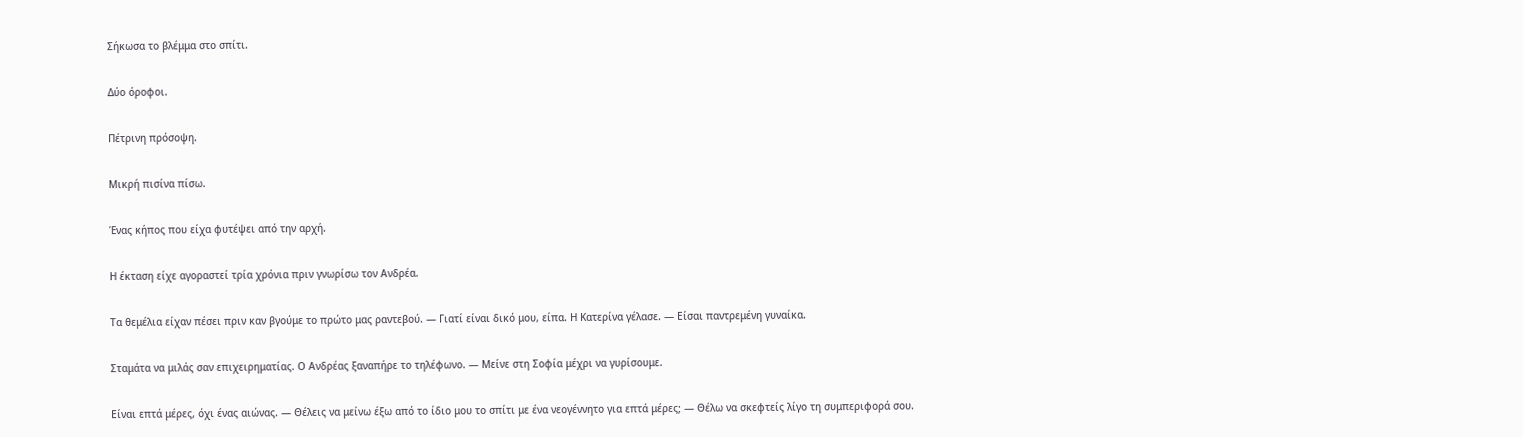Σήκωσα το βλέμμα στο σπίτι.

Δύο όροφοι.

Πέτρινη πρόσοψη.

Μικρή πισίνα πίσω.

Ένας κήπος που είχα φυτέψει από την αρχή.

Η έκταση είχε αγοραστεί τρία χρόνια πριν γνωρίσω τον Ανδρέα.

Τα θεμέλια είχαν πέσει πριν καν βγούμε το πρώτο μας ραντεβού. — Γιατί είναι δικό μου, είπα. Η Κατερίνα γέλασε. — Είσαι παντρεμένη γυναίκα.

Σταμάτα να μιλάς σαν επιχειρηματίας. Ο Ανδρέας ξαναπήρε το τηλέφωνο. — Μείνε στη Σοφία μέχρι να γυρίσουμε.

Είναι επτά μέρες, όχι ένας αιώνας. — Θέλεις να μείνω έξω από το ίδιο μου το σπίτι με ένα νεογέννητο για επτά μέρες; — Θέλω να σκεφτείς λίγο τη συμπεριφορά σου.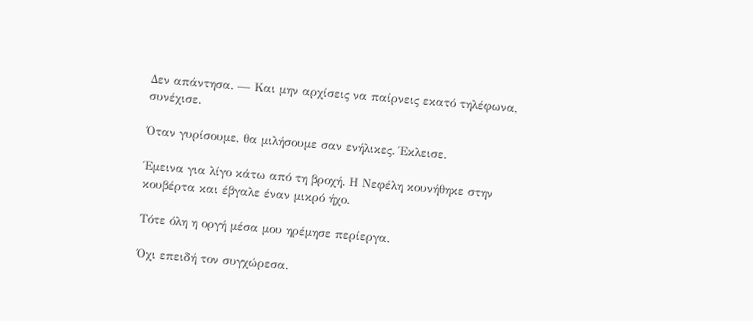Δεν απάντησα. — Και μην αρχίσεις να παίρνεις εκατό τηλέφωνα, συνέχισε.

Όταν γυρίσουμε, θα μιλήσουμε σαν ενήλικες. Έκλεισε.

Έμεινα για λίγο κάτω από τη βροχή. Η Νεφέλη κουνήθηκε στην κουβέρτα και έβγαλε έναν μικρό ήχο.

Τότε όλη η οργή μέσα μου ηρέμησε περίεργα.

Όχι επειδή τον συγχώρεσα.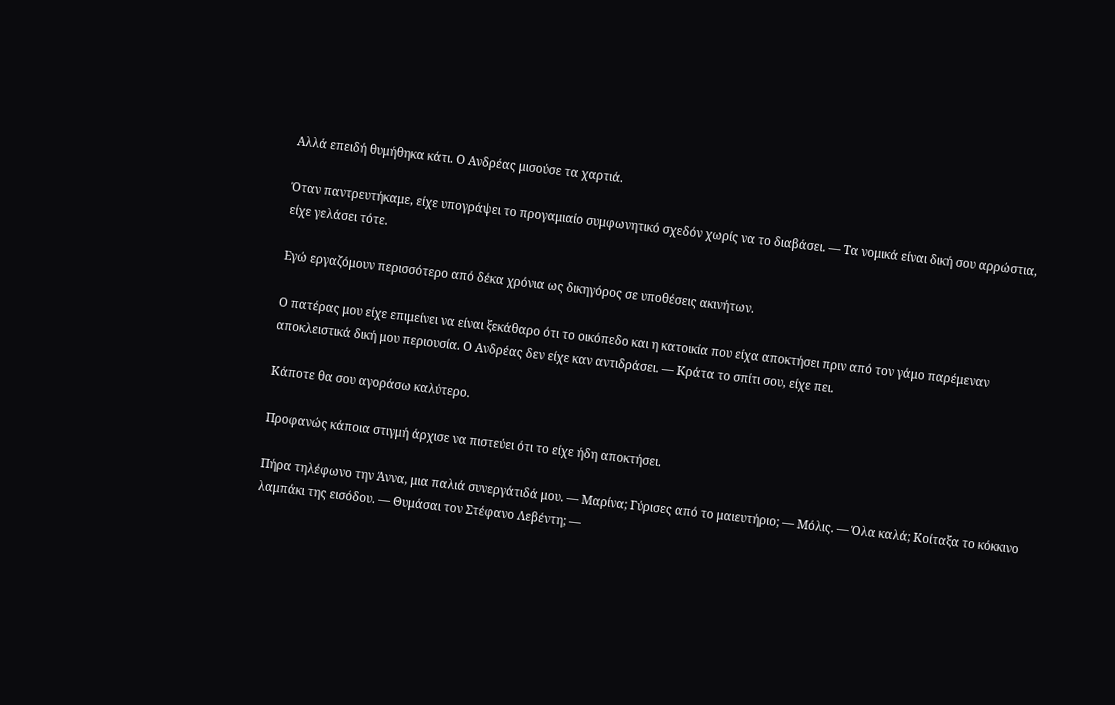Αλλά επειδή θυμήθηκα κάτι. Ο Ανδρέας μισούσε τα χαρτιά.

Όταν παντρευτήκαμε, είχε υπογράψει το προγαμιαίο συμφωνητικό σχεδόν χωρίς να το διαβάσει. — Τα νομικά είναι δική σου αρρώστια, είχε γελάσει τότε.

Εγώ εργαζόμουν περισσότερο από δέκα χρόνια ως δικηγόρος σε υποθέσεις ακινήτων.

Ο πατέρας μου είχε επιμείνει να είναι ξεκάθαρο ότι το οικόπεδο και η κατοικία που είχα αποκτήσει πριν από τον γάμο παρέμεναν αποκλειστικά δική μου περιουσία. Ο Ανδρέας δεν είχε καν αντιδράσει. — Κράτα το σπίτι σου, είχε πει.

Κάποτε θα σου αγοράσω καλύτερο.

Προφανώς κάποια στιγμή άρχισε να πιστεύει ότι το είχε ήδη αποκτήσει.

Πήρα τηλέφωνο την Άννα, μια παλιά συνεργάτιδά μου. — Μαρίνα; Γύρισες από το μαιευτήριο; — Μόλις. — Όλα καλά; Κοίταξα το κόκκινο λαμπάκι της εισόδου. — Θυμάσαι τον Στέφανο Λεβέντη; —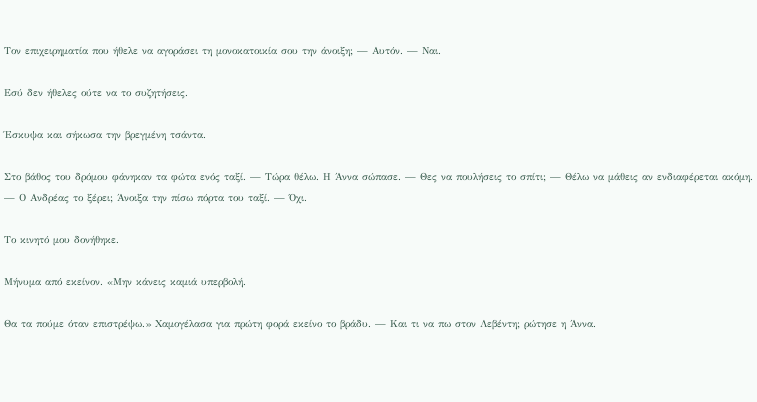Τον επιχειρηματία που ήθελε να αγοράσει τη μονοκατοικία σου την άνοιξη; — Αυτόν. — Ναι.

Εσύ δεν ήθελες ούτε να το συζητήσεις.

Έσκυψα και σήκωσα την βρεγμένη τσάντα.

Στο βάθος του δρόμου φάνηκαν τα φώτα ενός ταξί. — Τώρα θέλω. Η Άννα σώπασε. — Θες να πουλήσεις το σπίτι; — Θέλω να μάθεις αν ενδιαφέρεται ακόμη. — Ο Ανδρέας το ξέρει; Άνοιξα την πίσω πόρτα του ταξί. — Όχι.

Το κινητό μου δονήθηκε.

Μήνυμα από εκείνον. «Μην κάνεις καμιά υπερβολή.

Θα τα πούμε όταν επιστρέψω.» Χαμογέλασα για πρώτη φορά εκείνο το βράδυ. — Και τι να πω στον Λεβέντη; ρώτησε η Άννα.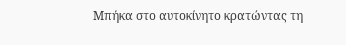Μπήκα στο αυτοκίνητο κρατώντας τη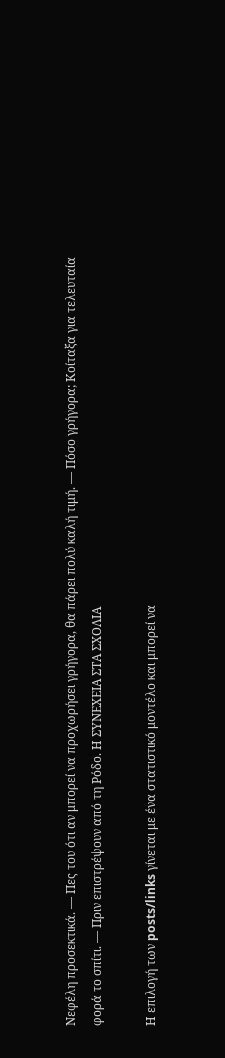Νεφέλη προσεκτικά. — Πες του ότι αν μπορεί να προχωρήσει γρήγορα, θα πάρει πολύ καλή τιμή. — Πόσο γρήγορα; Κοίταξα για τελευταία φορά το σπίτι. — Πριν επιστρέψουν από τη Ρόδο. Η ΣΥΝΕΧΕΙΑ ΣΤΑ ΣΧΟΛΙΑ

Η επιλογή των posts/links γίνεται με ένα στατιστικό μοντέλο και μπορεί να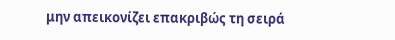μην απεικονίζει επακριβώς τη σειρά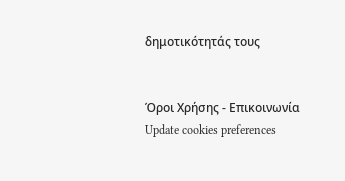δημοτικότητάς τους


Όροι Χρήσης - Επικοινωνία
Update cookies preferences